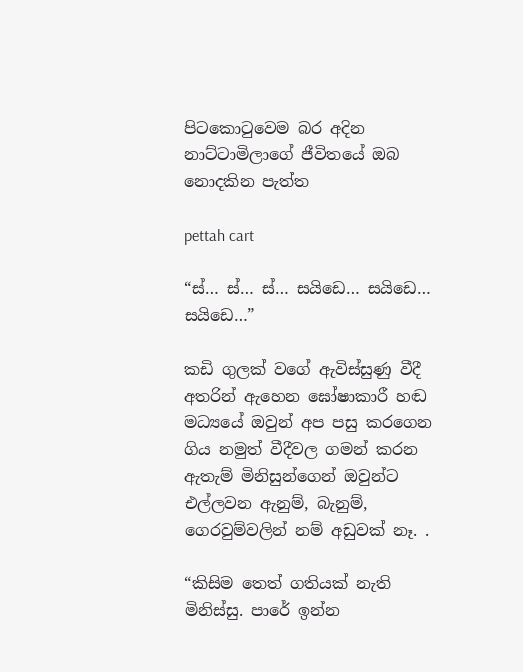පිටකොටුවෙම බර අදින නාට්ටාමිලාගේ ජීවිතයේ ඔබ නොදකින පැත්ත

pettah cart

“ස්… ස්… ස්… සයිඩෙ… සයිඩෙ… සයිඩෙ…”

කඩි ගුලක් වගේ ඇවිස්සුණු වීදී අතරින් ඇහෙන ඝෝෂාකාරී හඬ මධ්‍යයේ ඔවුන් අප පසු කරගෙන ගිය නමුත් වීදීවල ගමන් කරන ඇතැම් මිනිසුන්ගෙන් ඔවුන්ට එල්ලවන ඇනුම්, බැනුම්, ගෙරවුම්වලින් නම් අඩුවක් නෑ. .

“කිසිම තෙත් ගතියක් නැති මිනිස්සු. පාරේ ඉන්න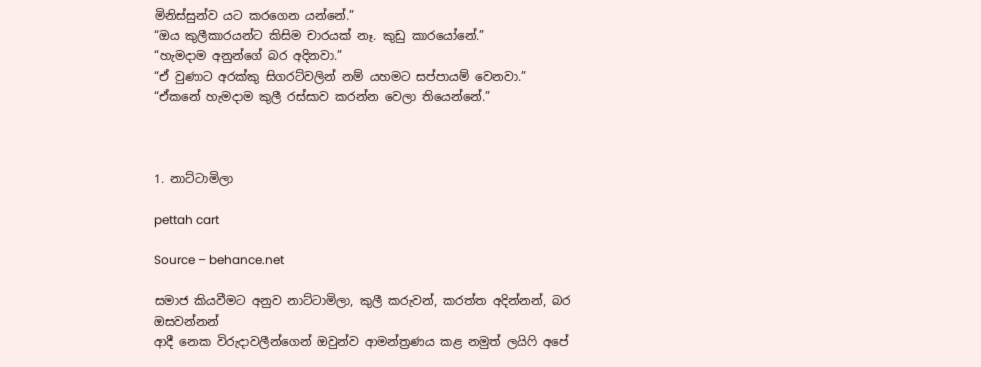මිනිස්සුන්ව යට කරගෙන යන්නේ.”
“ඔය කුලීකාරයන්ට කිසිම චාරයක් නෑ. කුඩු කාරයෝනේ.”
“හැමදාම අනුන්ගේ බර අදිනවා.”
“ඒ වුණාට අරක්කු සිගරට්වලින් නම් යහමට සප්පායම් වෙනවා.”
“ඒකනේ හැමදාම කුලී රස්සාව කරන්න වෙලා තියෙන්නේ.”



1. නාට්ටාමිලා

pettah cart

Source – behance.net

සමාජ කියවීමට අනුව නාට්ටාමිලා, කුලී කරුවන්, කරත්ත අදින්නන්, බර ඔසවන්නන්
ආදී නෙක විරුදාවලීන්ගෙන් ඔවුන්ව ආමන්ත්‍රණය කළ නමුත් ලයිෆි අපේ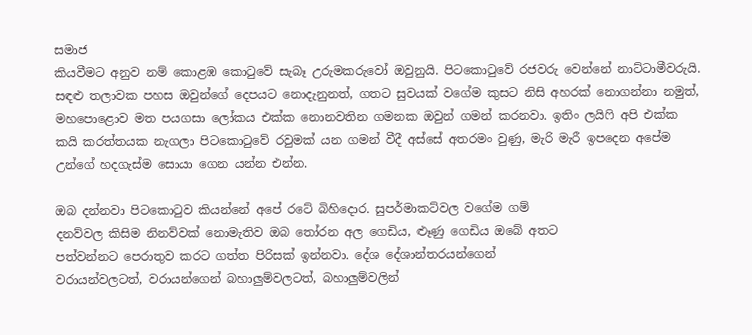සමාජ
කියවීමට අනුව නම් කොළඹ කොටුවේ සැබෑ උරුමකරුවෝ ඔවුනුයි. පිටකොටුවේ රජවරු වෙන්නේ නාට්ටාමීවරුයි. සඳළු තලාවක පහස ඔවුන්ගේ දෙපයට නොදැනුනත්, ගතට සුවයක් වගේම කුසට නිසි අහරක් නොගන්නා නමුත්, මහපොළොව මත පයගසා ලෝකය එක්ක නොනවතින ගමනක ඔවුන් ගමන් කරනවා. ඉතිං ලයිෆි අපි එක්ක කයි කරත්තයක නැගලා පිටකොටුවේ රවුමක් යන ගමන් වීදී අස්සේ අතරමං වුණු, මැරි මැරී ඉපදෙන අපේම උන්ගේ හදගැස්ම සොයා ගෙන යන්න එන්න.

ඔබ දන්නවා පිටකොටුව කියන්නේ අපේ රටේ බිහිදොර. සුපර්මාකට්වල වගේම ගම්
දනව්වල කිසිම නිනව්වක් නොමැතිව ඔබ තෝරන අල ගෙඩිය, ළූණු ගෙඩිය ඔබේ අතට
පත්වන්නට පෙරාතුව කරට ගත්ත පිරිසක් ඉන්නවා. දේශ දේශාන්තරයන්ගෙන්
වරායන්වලටත්, වරායන්ගෙන් බහාලුම්වලටත්, බහාලුම්වලින්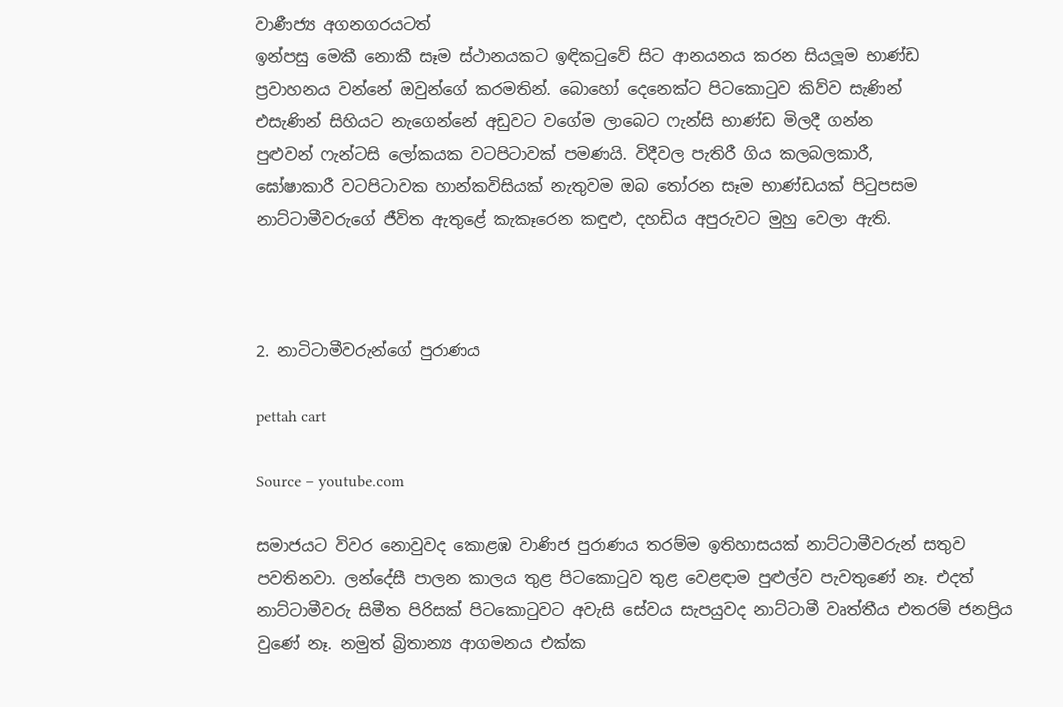වාණීජ්‍ය අගනගරයටත්
ඉන්පසු මෙකී නොකී සෑම ස්ථානයකට ඉඳිකටුවේ සිට ආනයනය කරන සියලූම භාණ්ඩ
ප්‍රවාහනය වන්නේ ඔවුන්ගේ කරමතින්. බොහෝ දෙනෙක්ට පිටකොටුව කිව්ව සැණින්
එසැණින් සිහියට නැගෙන්නේ අඩුවට වගේම ලාබෙට ෆැන්සි භාණ්ඩ මිලදී ගන්න
පුළුවන් ෆැන්ටසි ලෝකයක වටපිටාවක් පමණයි. විදීවල පැතිරී ගිය කලබලකාරී,
ඝෝෂාකාරී වටපිටාවක හාන්කවිසියක් නැතුවම ඔබ තෝරන සෑම භාණ්ඩයක් පිටුපසම
නාට්ටාමීවරුගේ ජීවිත ඇතුළේ කැකෑරෙන කඳුළු, දහඩිය අපුරුවට මුහු වෙලා ඇති.



2. නාටිටාමීවරුන්ගේ පුරාණය

pettah cart

Source – youtube.com

සමාජයට විවර නොවුවද කොළඹ වාණිජ පුරාණය තරම්ම ඉතිහාසයක් නාට්ටාමීවරුන් සතුව පවතිනවා. ලන්දේසී පාලන කාලය තුළ පිටකොටුව තුළ වෙළඳාම පුළුල්ව පැවතුණේ නෑ. එදත් නාට්ටාමීවරු සිමීත පිරිසක් පිටකොටුවට අවැසි සේවය සැපයුවද නාට්ටාමී වෘත්තීය එතරම් ජනප්‍රිය වුණේ නෑ. නමුත් බ්‍රිතාන්‍ය ආගමනය එක්ක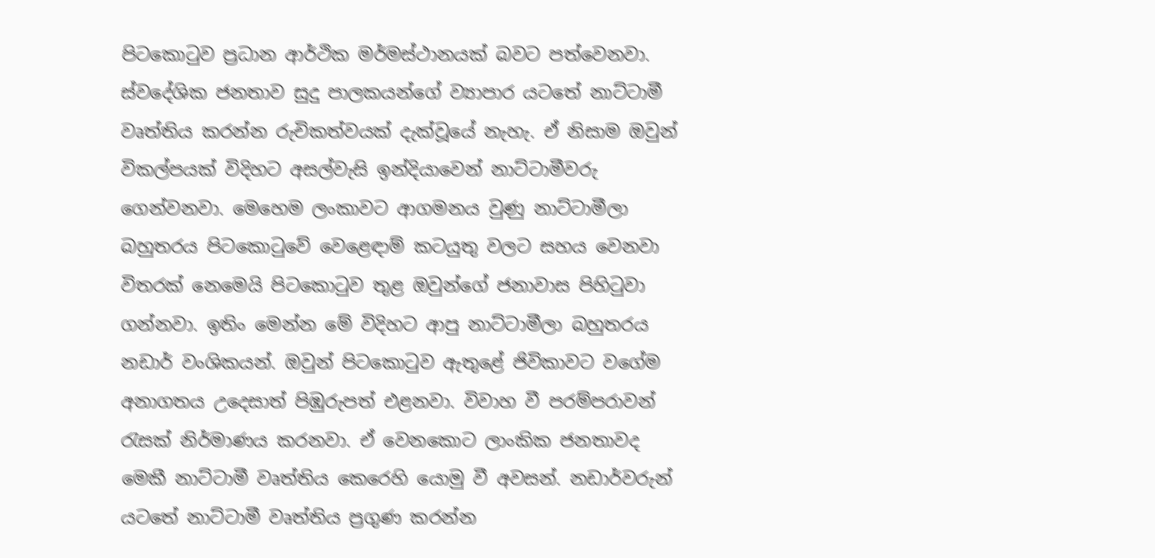පිටකොටුව ප්‍රධාන ආර්ථික මර්මස්ථානයක් බවට පත්වෙනවා. ස්වදේශික ජනතාව සුදු පාලකයන්ගේ ව්‍යාපාර යටතේ නාට්ටාමී වෘත්තිය කරන්න රුචිකත්වයක් දැක්වූයේ නැහැ. ඒ නිසාම ඔවුන් විකල්පයක් විදිහට අසල්වැසි ඉන්දියාවෙන් නාට්ටාමීවරු ගෙන්වනවා. මෙහෙම ලංකාවට ආගමනය වුණු නාට්ටාමීලා බහුතරය පිටකොටුවේ වෙළෙඳාම් කටයුතු වලට සහය වෙනවා විතරක් නෙමෙයි පිටකොටුව තුළ ඔවුන්ගේ ජනාවාස පිහිටුවා ගන්නවා. ඉතිං මෙන්න මේ විදිහට ආපු නාට්ටාමීලා බහුතරය නඩාර් වංශිකයන්. ඔවුන් පිටකොටුව ඇතුළේ ජිවිකාවට වගේම අනාගතය උදෙසාත් පිඹුරුපත් එළනවා. විවාහ වී පරම්පරාවන් රැසක් නිර්මාණය කරනවා. ඒ වෙනකොට ලාංකික ජනතාවද මෙකී නාට්ටාමී වෘත්තිය කෙරෙහි යොමු වී අවසන්. නඩාර්වරුන් යටතේ නාට්ටාමී වෘත්තිය ප්‍රගුණ කරන්න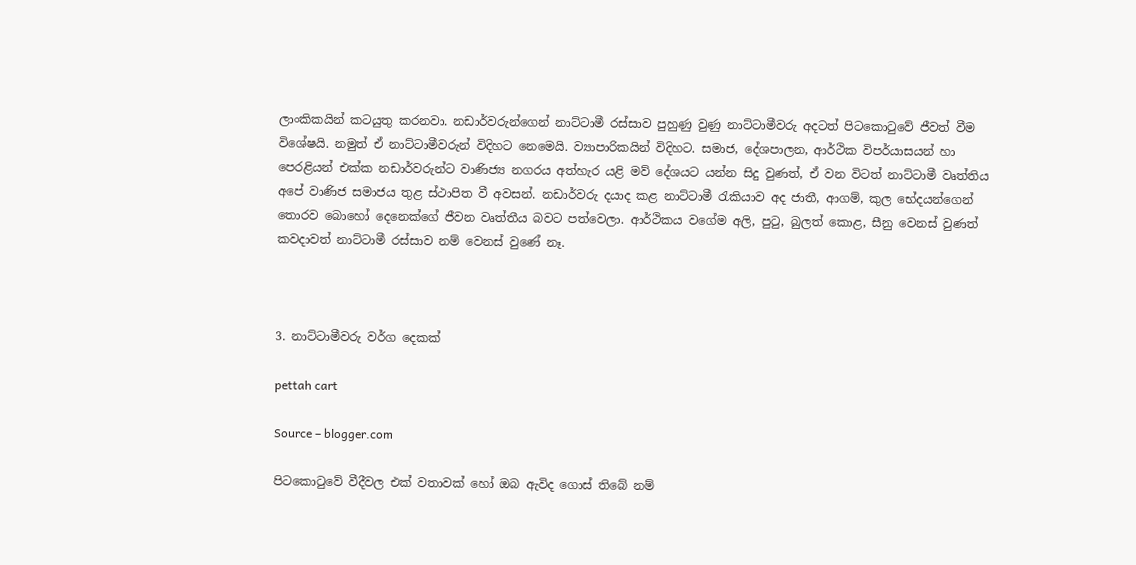ලාංකිකයින් කටයුතු කරනවා. නඩාර්වරුන්ගෙන් නාට්ටාමී රස්සාව පුහුණු වුණු නාට්ටාමීවරු අදටත් පිටකොටුවේ ජීවත් වීම විශේෂයි. නමුත් ඒ නාට්ටාමීවරුන් විදිහට නෙමෙයි. ව්‍යාපාරිකයින් විදිහට. සමාජ, දේශපාලන, ආර්ථික විපර්යාසයන් හා පෙරළියන් එක්ක නඩාර්වරුන්ට වාණිජ්‍ය නගරය අත්හැර යළි මව් දේශයට යන්න සිදු වුණත්, ඒ වන විටත් නාට්ටාමී වෘත්තිය අපේ වාණිජ සමාජය තුළ ස්ථාපිත වී අවසන්. නඩාර්වරු දයාද කළ නාට්ටාමී රැකියාව අද ජාතී, ආගම්, කුල භේදයන්ගෙන් තොරව බොහෝ දෙනෙක්ගේ ජීවන වෘත්තීය බවට පත්වෙලා. ආර්ථිකය වගේම අලි, පුටු, බුලත් කොළ, සීනු වෙනස් වුණත් කවදාවත් නාට්ටාමී රස්සාව නම් වෙනස් වුණේ නෑ.



3. නාට්ටාමීවරු වර්ග දෙකක්

pettah cart

Source – blogger.com

පිටකොටුවේ වීදීවල එක් වතාවක් හෝ ඔබ ඇවිද ගොස් තිබේ නම්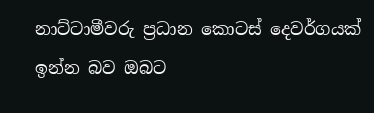නාට්ටාමීවරු ප්‍රධාන කොටස් දෙවර්ගයක් ඉන්න බව ඔබට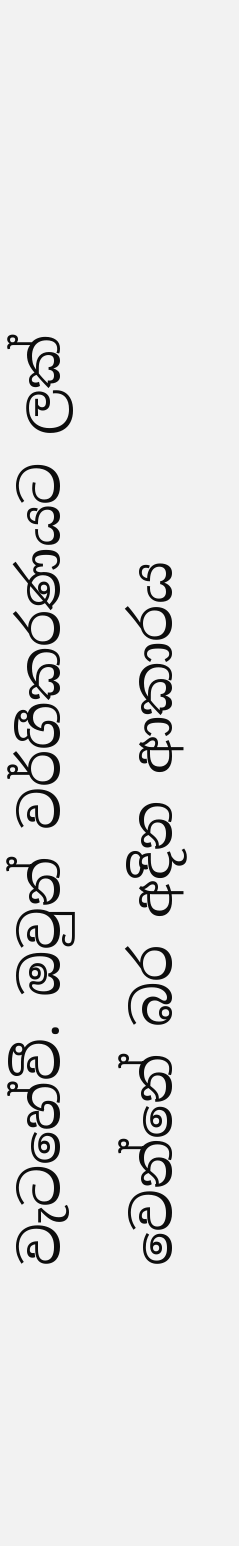වැටහේවී. ඔවුන් වර්ගීකරණයට ලක් වෙන්නේ බර අදින ආකාරය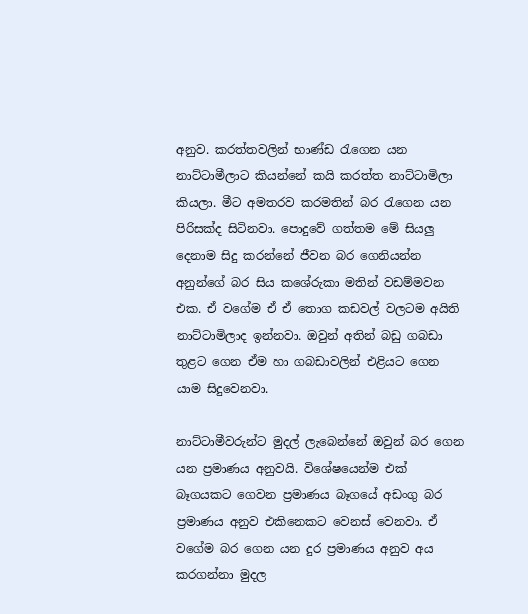අනුව. කරත්තවලින් භාණ්ඩ රැගෙන යන නාට්ටාමීලාට කියන්නේ කයි කරත්ත නාට්ටාමිලා කියලා. මීට අමතරව කරමතින් බර රැගෙන යන පිරිසක්ද සිටිනවා. පොදුවේ ගත්තම මේ සියලු දෙනාම සිදු කරන්නේ ජීවන බර ගෙනියන්න අනුන්ගේ බර සිය කශේරුකා මතින් වඩම්මවන එක. ඒ වගේම ඒ ඒ තොග කඩවල් වලටම අයිති නාට්ටාමිලාද ඉන්නවා. ඔවුන් අතින් බඩු ගබඩා තුළට ගෙන ඒම හා ගබඩාවලින් එළියට ගෙන යාම සිදුවෙනවා.

නාට්ටාමීවරුන්ට මුදල් ලැබෙන්නේ ඔවුන් බර ගෙන යන ප්‍රමාණය අනුවයි. විශේෂයෙන්ම එක් බෑගයකට ගෙවන ප්‍රමාණය බෑගයේ අඩංගු බර ප්‍රමාණය අනුව එකිනෙකට වෙනස් වෙනවා. ඒ වගේම බර ගෙන යන දුර ප්‍රමාණය අනුව අය කරගන්නා මුදල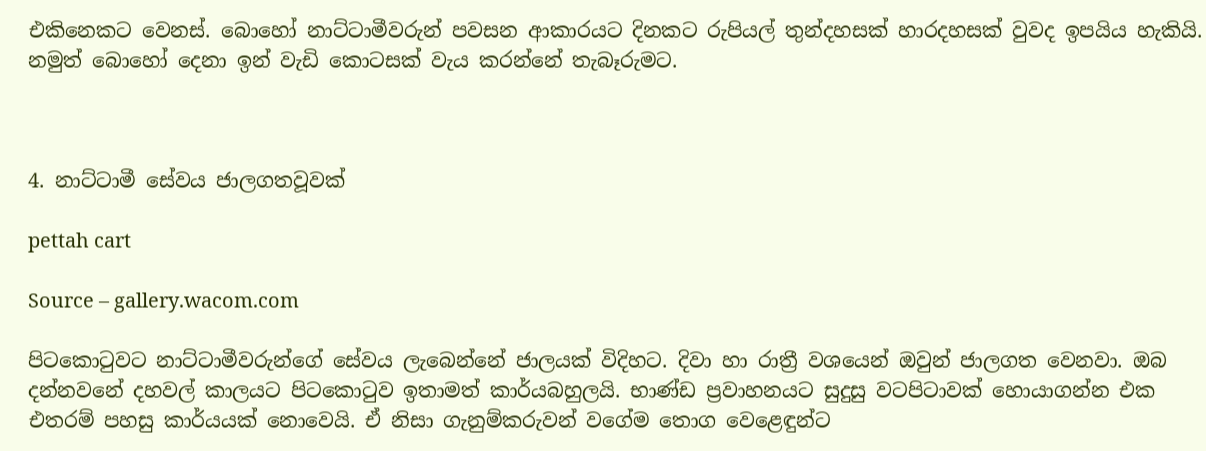එකිනෙකට වෙනස්. බොහෝ නාට්ටාමීවරුන් පවසන ආකාරයට දිනකට රුපියල් තුන්දහසක් හාරදහසක් වුවද ඉපයිය හැකියි. නමුත් බොහෝ දෙනා ඉන් වැඩි කොටසක් වැය කරන්නේ තැබෑරුමට.



4. නාට්ටාමී සේවය ජාලගතවූවක්

pettah cart

Source – gallery.wacom.com

පිටකොටුවට නාට්ටාමීවරුන්ගේ සේවය ලැබෙන්නේ ජාලයක් විදිහට. දිවා හා රාත්‍රී වශයෙන් ඔවුන් ජාලගත වෙනවා. ඔබ දන්නවනේ දහවල් කාලයට පිටකොටුව ඉතාමත් කාර්යබහුලයි. භාණ්ඩ ප්‍රවාහනයට සුදුසු වටපිටාවක් හොයාගන්න එක එතරම් පහසු කාර්යයක් නොවෙයි. ඒ නිසා ගැනුම්කරුවන් වගේම තොග වෙළෙඳුන්ට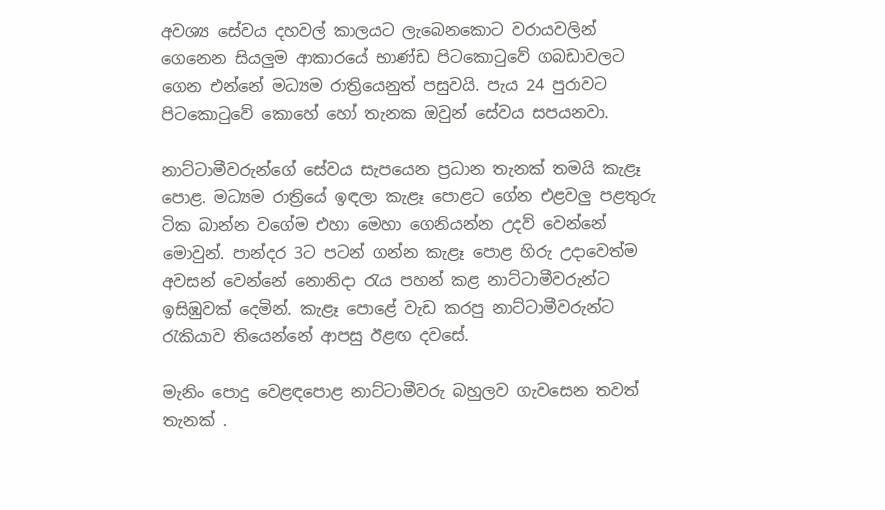අවශ්‍ය සේවය දහවල් කාලයට ලැබෙනකොට වරායවලින් ගෙනෙන සියලුම ආකාරයේ භාණ්ඩ පිටකොටුවේ ගබඩාවලට ගෙන එන්නේ මධ්‍යම රාත්‍රියෙනුත් පසුවයි. පැය 24 පුරාවට පිටකොටුවේ කොහේ හෝ තැනක ඔවුන් සේවය සපයනවා.

නාට්ටාමීවරුන්ගේ සේවය සැපයෙන ප්‍රධාන තැනක් තමයි කැළෑ පොළ. මධ්‍යම රාත්‍රියේ ඉඳලා කැළෑ පොළට ගේන එළවලු පළතුරු ටික බාන්න වගේම එහා මෙහා ගෙනියන්න උදව් වෙන්නේ මොවුන්. පාන්දර 3ට පටන් ගන්න කැළෑ පොළ හිරු උදාවෙත්ම අවසන් වෙන්නේ නොනිදා රැය පහන් කළ නාට්ටාමීවරුන්ට ඉසිඹුවක් දෙමින්. කැළෑ පොළේ වැඩ කරපු නාට්ටාමීවරුන්ට රැකියාව තියෙන්නේ ආපසු ඊළඟ දවසේ.

මැනිං පොදු වෙළඳපොළ නාට්ටාමීවරු බහුලව ගැවසෙන තවත් තැනක් .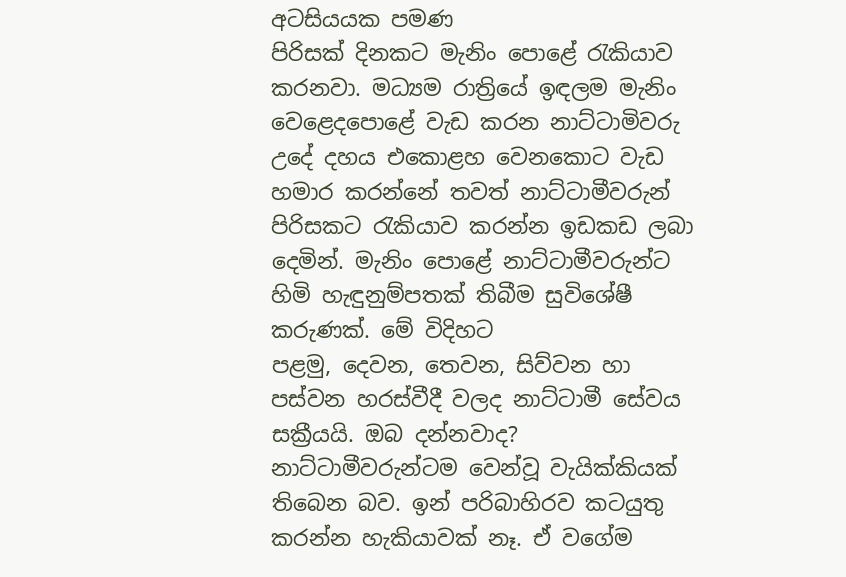අටසියයක පමණ
පිරිසක් දිනකට මැනිං පොළේ රැකියාව කරනවා. මධ්‍යම රාත්‍රියේ ඉඳලම මැනිං
වෙළෙදපොළේ වැඩ කරන නාට්ටාමිවරු උදේ දහය එකොළහ වෙනකොට වැඩ හමාර කරන්නේ තවත් නාට්ටාමීවරුන් පිරිසකට රැකියාව කරන්න ඉඩකඩ ලබා දෙමින්. මැනිං පොළේ නාට්ටාමීවරුන්ට හිමි හැඳුනුම්පතක් තිබීම සුවිශේෂී කරුණක්. මේ විදිහට
පළමු, දෙවන, තෙවන, සිව්වන හා පස්වන හරස්වීදී වලද නාට්ටාමී සේවය සක්‍රීයයි. ඔබ දන්නවාද? නාට්ටාමීවරුන්ටම වෙන්වූ වැයික්කියක් තිබෙන බව. ඉන් පරිබාහිරව කටයුතු කරන්න හැකියාවක් නෑ. ඒ වගේම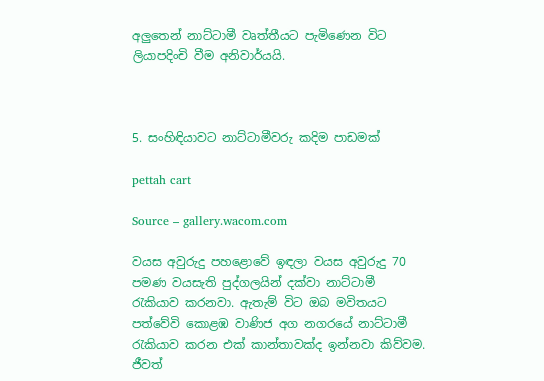අලුතෙන් නාට්ටාමී වෘත්තීයට පැමිණෙන විට ලියාපදිංචි වීම අනිවාර්යයි.



5. සංහිඳියාවට නාට්ටාමීවරු කදිම පාඩමක්

pettah cart

Source – gallery.wacom.com

වයස අවුරුදු පහළොවේ ඉඳලා වයස අවුරුදු 70 පමණ වයසැති පුද්ගලයින් දක්වා නාට්ටාමී
රැකියාව කරනවා. ඇතැම් විට ඔබ මවිතයට පත්වේවි කොළඹ වාණිජ අග නගරයේ නාට්ටාමී රැකියාව කරන එක් කාන්තාවක්ද ඉන්නවා කිව්වම. ජීවත්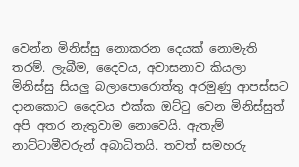වෙන්න මිනිස්සු නොකරන දෙයක් නොමැති තරම්. ලැබීම, දෛවය, අවාසනාව කියලා මිනිස්සු සියලු බලාපොරොත්තු අරමුණු ආපස්සට දානකොට දෛවය එක්ක ඔට්ටු වෙන මිනිස්සුත් අපි අතර නැතුවාම නොවෙයි. ඇතැම් නාට්ටාමීවරුන් අබාධිතයි. තවත් සමහරු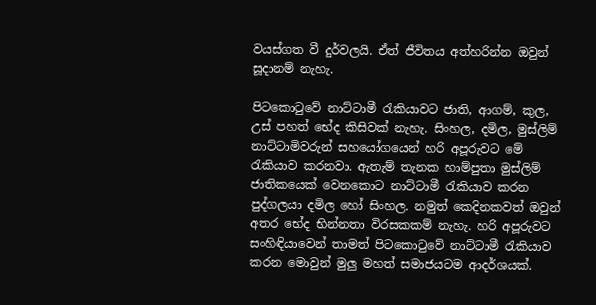වයස්ගත වී දුර්වලයි. ඒත් ජීවිතය අත්හරින්න ඔවුන් සූදානම් නැහැ.

පිටකොටුවේ නාට්ටාමී රැකියාවට ජාති, ආගම්, කුල, උස් පහත් භේද කිසිවක් නැහැ. සිංහල, දමිල, මුස්ලිම් නාට්ටාමිවරුන් සහයෝගයෙන් හරි අපූරුවට මේ රැකියාව කරනවා. ඇතැම් තැනක හාම්පුතා මුස්ලිම් ජාතිකයෙක් වෙනකොට නාට්ටාමී රැකියාව කරන පුද්ගලයා දමිල හෝ සිංහල. නමුත් කෙදිනකවත් ඔවුන් අතර භේද භින්නතා විරසකකම් නැහැ. හරි අපූරුවට සංහිඳියාවෙන් තාමත් පිටකොටුවේ නාට්ටාමී රැකියාව කරන මොවුන් මුලු මහත් සමාජයටම ආදර්ශයක්.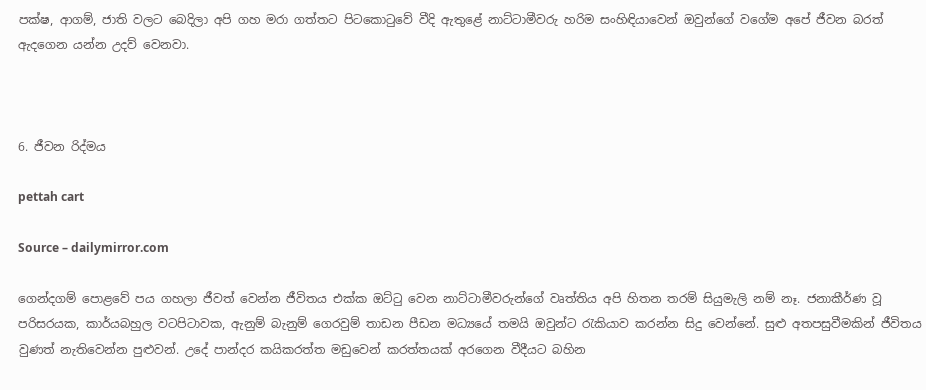පක්ෂ, ආගම්, ජාති වලට බෙදිලා අපි ගහ මරා ගත්තට පිටකොටුවේ වීදි ඇතුළේ නාට්ටාමීවරු හරිම සංහිඳියාවෙන් ඔවුන්ගේ වගේම අපේ ජීවන බරත් ඇදගෙන යන්න උදව් වෙනවා.



6. ජීවන රිද්මය

pettah cart

Source – dailymirror.com

ගෙන්දගම් පොළවේ පය ගහලා ජීවත් වෙන්න ජීවිතය එක්ක ඔට්ටු වෙන නාට්ටාමීවරුන්ගේ වෘත්තිය අපි හිතන තරම් සියුමැලි නම් නෑ. ජනාකීර්ණ වූ පරිසරයක, කාර්යබහුල වටපිටාවක, ඇනුම් බැනුම් ගෙරවුම් තාඩන පීඩන මධ්‍යයේ තමයි ඔවුන්ට රැකියාව කරන්න සිදු වෙන්නේ. සුළු අතපසුවීමකින් ජීවිතය වුණත් නැතිවෙන්න පුළුවන්. උදේ පාන්දර කයිකරත්ත මඩුවෙන් කරත්තයක් අරගෙන වීදීයට බහින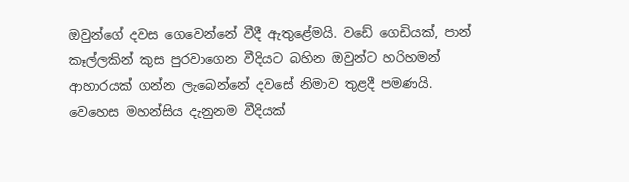ඔවුන්ගේ දවස ගෙවෙන්නේ වීදී ඇතුළේමයි. වඩේ ගෙඩියක්, පාන් කෑල්ලකින් කුස පුරවාගෙන වීදියට බහින ඔවුන්ට හරිහමන් ආහාරයක් ගන්න ලැබෙන්නේ දවසේ නිමාව තුළදී පමණයි. වෙහෙස මහන්සිය දැනුනම වීදියක්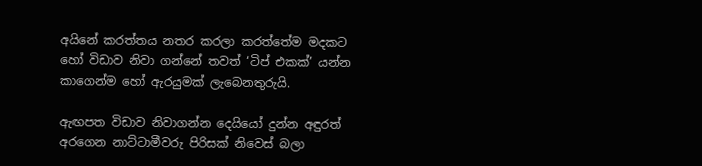අයිනේ කරත්තය නතර කරලා කරත්තේම මදකට හෝ විඩාව නිවා ගන්නේ තවත් ‘ටිප් එකක්’ යන්න කාගෙන්ම හෝ ඇරයුමක් ලැබෙනතුරුයි.

ඇඟපත විඩාව නිවාගන්න දෙයියෝ දුන්න අඳුරත් අරගෙන නාට්ටාමීවරු පිරිසක් නිවෙස් බලා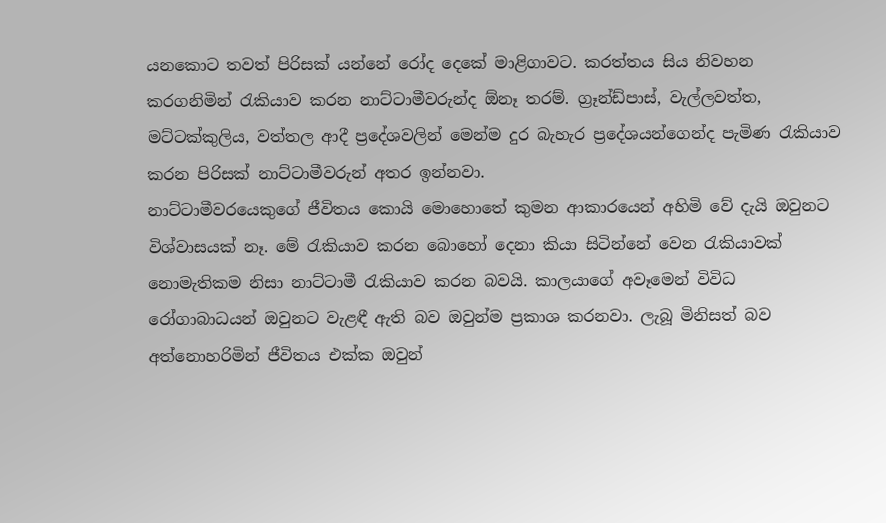යනකොට තවත් පිරිසක් යන්නේ රෝද දෙකේ මාළිගාවට. කරත්තය සිය නිවහන කරගනිමින් රැකියාව කරන නාට්ටාමීවරුන්ද ඕනෑ තරම්. ග්‍රෑන්ඩ්පාස්, වැල්ලවත්ත, මට්ටක්කුලිය, වත්තල ආදී ප්‍රදේශවලින් මෙන්ම දුර බැහැර ප්‍රදේශයන්ගෙන්ද පැමිණ රැකියාව කරන පිරිසක් නාට්ටාමීවරුන් අතර ඉන්නවා.
නාට්ටාමීවරයෙකුගේ ජීවිතය කොයි මොහොතේ කුමන ආකාරයෙන් අහිමි වේ දැයි ඔවුනට
විශ්වාසයක් නෑ. මේ රැකියාව කරන බොහෝ දෙනා කියා සිටින්නේ වෙන රැකියාවක්
නොමැතිකම නිසා නාට්ටාමී රැකියාව කරන බවයි. කාලයාගේ අවෑමෙන් විවිධ රෝගාබාධයන් ඔවුනට වැළඳී ඇති බව ඔවුන්ම ප්‍රකාශ කරනවා. ලැබූ මිනිසත් බව අත්නොහරිමින් ජීවිතය එක්ක ඔවුන්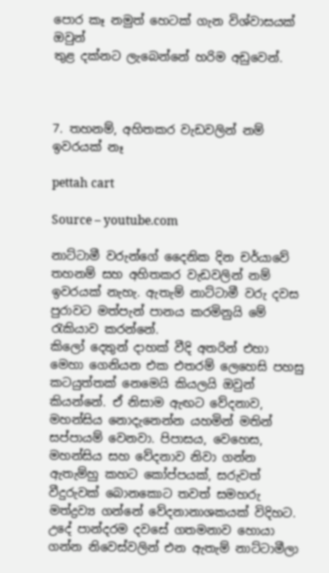පොර කෑ නමුත් හෙටක් ගැන විශ්වාසයක් ඔවුන්
තුළ දක්නට ලැබෙන්නේ හරිම අඩුවෙන්.



7. තහනම්, අහිතකර වැඩවලින් නම් ඉවරයක් නෑ

pettah cart

Source – youtube.com

නාට්ටාමී වරුන්ගේ දෛනික දින චර්යාවේ තහනම් සහ අහිතකර වැඩවලින් නම් ඉවරයක් නැහැ. ඇතැම් නාට්ටාමී වරු දවස පුරාවට මත්පැන් පානය කරමිනුයි මේ රැකියාව කරන්නේ.
කිලෝ දෙතුන් දාහක් වීදි අතරින් එහා මෙහා ගෙනියන එක එතරම් ලෙහෙසි පහසු කටයුත්තක් නෙමෙයි කියලයි ඔවුන් කියන්නේ. ඒ නිසාම ඇඟට වේදනාව, මහන්සිය නොදැනෙන්න යහමින් මතින් සප්පායම් වෙනවා. පිපාසය, වෙහෙස, මහන්සිය සහ වේදනාව නිවා ගන්න ඇතැම්හු කහට කෝප්පයක්, සරුවත් වීදුරුවක් බොනකොට තවත් සමහරු මත්ද්‍රව්‍ය ගන්නේ වේදනානාශකයක් විදිහට. උදේ පාන්දරම දවසේ ගතමනාව හොයා ගන්න නිවෙස්වලින් එන ඇතැම් නාට්ටාමීලා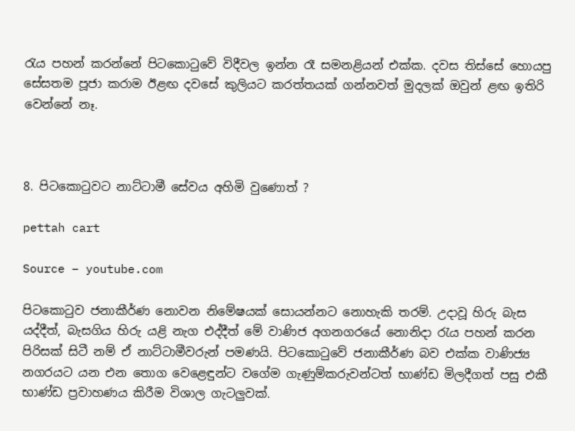රැය පහන් කරන්නේ පිටකොටුවේ විදීවල ඉන්න රෑ සමනළියන් එක්ක. දවස තිස්සේ හොයපු සේසතම පූජා කරාම ඊළඟ දවසේ කුලියට කරත්තයක් ගන්නවත් මුදලක් ඔවුන් ළඟ ඉතිරි වෙන්නේ නෑ.



8. පිටකොටුවට නාට්ටාමී සේවය අහිමි වුණොත් ?

pettah cart

Source – youtube.com

පිටකොටුව ජනාකීර්ණ නොවන නිමේෂයක් සොයන්නට නොහැකි තරම්. උදාවූ හිරු බැස
යද්දීත්, බැසගිය හිරු යළි නැග එද්දීත් මේ වාණිජ අගනගරයේ නොනිදා රැය පහන් කරන පිරිසක් සිටී නම් ඒ නාට්ටාමීවරුන් පමණයි. පිටකොටුවේ ජනාකීර්ණ බව එක්ක වාණිජ්‍ය නගරයට යන එන තොග වෙළෙඳුන්ට වගේම ගැණුම්කරුවන්ටත් භාණ්ඩ මිලදීගත් පසු එකී භාණ්ඩ ප්‍රවාහණය කිරීම විශාල ගැටලුවක්.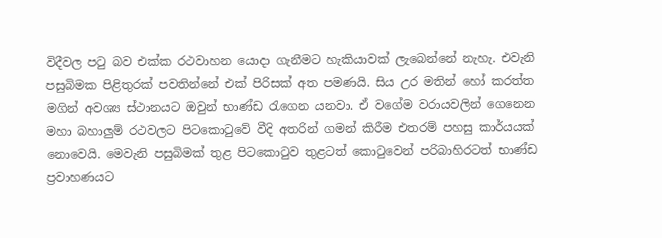විදීවල පටු බව එක්ක රථවාහන යොදා ගැනීමට හැකියාවක් ලැබෙන්නේ නැහැ. එවැනි පසුබිමක පිළිතුරක් පවතින්නේ එක් පිරිසක් අත පමණයි. සිය උර මතින් හෝ කරත්ත මගින් අවශ්‍ය ස්ථානයට ඔවුන් භාණ්ඩ රැගෙන යනවා. ඒ වගේම වරායවලින් ගෙනෙන මහා බහාලුම් රථවලට පිටකොටුවේ වීදි අතරින් ගමන් කිරීම එතරම් පහසු කාර්යයක් නොවෙයි. මෙවැනි පසුබිමක් තුළ පිටකොටුව තුළටත් කොටුවෙන් පරිබාහිරටත් භාණ්ඩ ප්‍රවාහණයට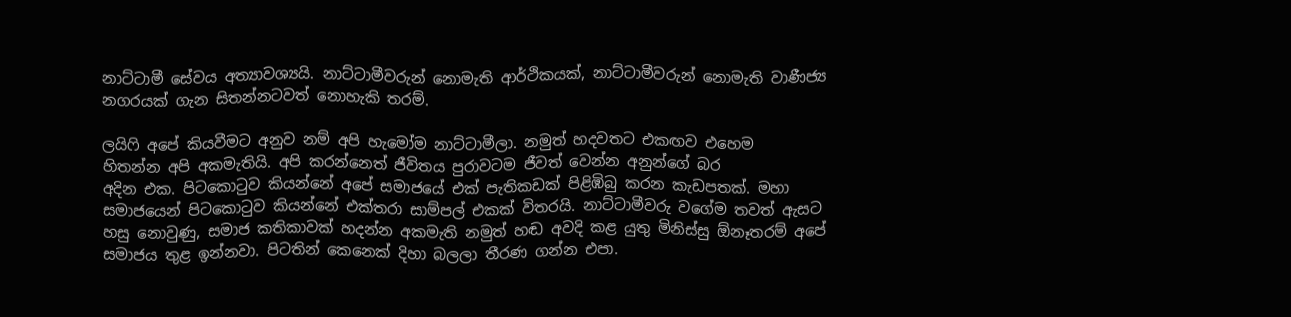නාට්ටාමී සේවය අත්‍යාවශ්‍යයි. නාට්ටාමීවරුන් නොමැති ආර්ථිකයක්, නාට්ටාමීවරුන් නොමැති වාණීජ්‍ය නගරයක් ගැන සිතන්නටවත් නොහැකි තරම්.

ලයිෆි අපේ කියවීමට අනුව නම් අපි හැමෝම නාට්ටාමීලා. නමුත් හදවතට එකඟව එහෙම
හිතන්න අපි අකමැතියි. අපි කරන්නෙත් ජීවිතය පුරාවටම ජීවත් වෙන්න අනුන්ගේ බර
අදින එක. පිටකොටුව කියන්නේ අපේ සමාජයේ එක් පැතිකඩක් පිළිඹිබු කරන කැඩපතක්. මහා සමාජයෙන් පිටකොටුව කියන්නේ එක්තරා සාම්පල් එකක් විතරයි. නාට්ටාමීවරු වගේම තවත් ඇසට හසු නොවුණු, සමාජ කතිකාවක් හදන්න අකමැති නමුත් හඬ අවදි කළ යුතු මිනිස්සු ඕනෑතරම් අපේ සමාජය තුළ ඉන්නවා. පිටතින් කෙනෙක් දිහා බලලා තීරණ ගන්න එපා.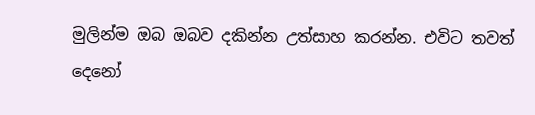මුලින්ම ඔබ ඔබව දකින්න උත්සාහ කරන්න. එවිට තවත් දෙනෝ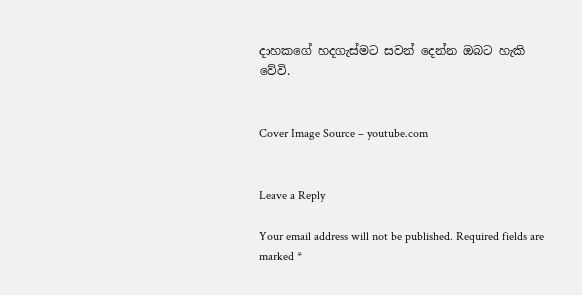දාහකගේ හදගැස්මට සවන් දෙන්න ඔබට හැකි වේවි.


Cover Image Source – youtube.com


Leave a Reply

Your email address will not be published. Required fields are marked *